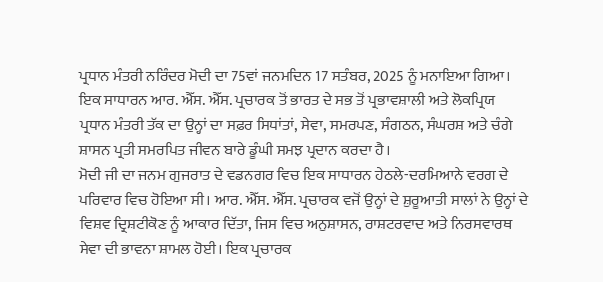ਪ੍ਰਧਾਨ ਮੰਤਰੀ ਨਰਿੰਦਰ ਮੋਦੀ ਦਾ 75ਵਾਂ ਜਨਮਦਿਨ 17 ਸਤੰਬਰ, 2025 ਨੂੰ ਮਨਾਇਆ ਗਿਆ। ਇਕ ਸਾਧਾਰਨ ਆਰ. ਐੱਸ. ਐੱਸ. ਪ੍ਰਚਾਰਕ ਤੋਂ ਭਾਰਤ ਦੇ ਸਭ ਤੋਂ ਪ੍ਰਭਾਵਸ਼ਾਲੀ ਅਤੇ ਲੋਕਪ੍ਰਿਯ ਪ੍ਰਧਾਨ ਮੰਤਰੀ ਤੱਕ ਦਾ ਉਨ੍ਹਾਂ ਦਾ ਸਫ਼ਰ ਸਿਧਾਂਤਾਂ, ਸੇਵਾ, ਸਮਰਪਣ, ਸੰਗਠਨ, ਸੰਘਰਸ਼ ਅਤੇ ਚੰਗੇ ਸ਼ਾਸਨ ਪ੍ਰਤੀ ਸਮਰਪਿਤ ਜੀਵਨ ਬਾਰੇ ਡੂੰਘੀ ਸਮਝ ਪ੍ਰਦਾਨ ਕਰਦਾ ਹੈ।
ਮੋਦੀ ਜੀ ਦਾ ਜਨਮ ਗੁਜਰਾਤ ਦੇ ਵਡਨਗਰ ਵਿਚ ਇਕ ਸਾਧਾਰਨ ਹੇਠਲੇ-ਦਰਮਿਆਨੇ ਵਰਗ ਦੇ ਪਰਿਵਾਰ ਵਿਚ ਹੋਇਆ ਸੀ। ਆਰ. ਐੱਸ. ਐੱਸ. ਪ੍ਰਚਾਰਕ ਵਜੋਂ ਉਨ੍ਹਾਂ ਦੇ ਸ਼ੁਰੂਆਤੀ ਸਾਲਾਂ ਨੇ ਉਨ੍ਹਾਂ ਦੇ ਵਿਸ਼ਵ ਦ੍ਰਿਸ਼ਟੀਕੋਣ ਨੂੰ ਆਕਾਰ ਦਿੱਤਾ, ਜਿਸ ਵਿਚ ਅਨੁਸ਼ਾਸਨ, ਰਾਸ਼ਟਰਵਾਦ ਅਤੇ ਨਿਰਸਵਾਰਥ ਸੇਵਾ ਦੀ ਭਾਵਨਾ ਸ਼ਾਮਲ ਹੋਈ। ਇਕ ਪ੍ਰਚਾਰਕ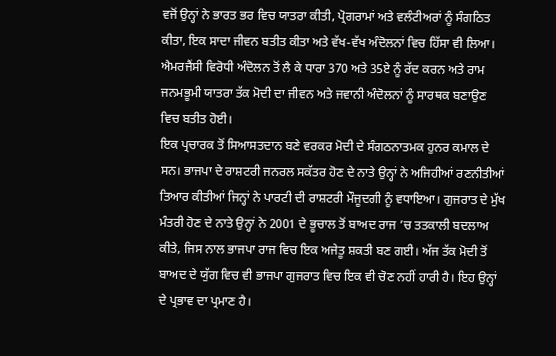ਵਜੋਂ ਉਨ੍ਹਾਂ ਨੇ ਭਾਰਤ ਭਰ ਵਿਚ ਯਾਤਰਾ ਕੀਤੀ, ਪ੍ਰੋਗਰਾਮਾਂ ਅਤੇ ਵਲੰਟੀਅਰਾਂ ਨੂੰ ਸੰਗਠਿਤ ਕੀਤਾ, ਇਕ ਸਾਦਾ ਜੀਵਨ ਬਤੀਤ ਕੀਤਾ ਅਤੇ ਵੱਖ-ਵੱਖ ਅੰਦੋਲਨਾਂ ਵਿਚ ਹਿੱਸਾ ਵੀ ਲਿਆ। ਐਮਰਜੈਂਸੀ ਵਿਰੋਧੀ ਅੰਦੋਲਨ ਤੋਂ ਲੈ ਕੇ ਧਾਰਾ 370 ਅਤੇ 35ਏ ਨੂੰ ਰੱਦ ਕਰਨ ਅਤੇ ਰਾਮ ਜਨਮਭੂਮੀ ਯਾਤਰਾ ਤੱਕ ਮੋਦੀ ਦਾ ਜੀਵਨ ਅਤੇ ਜਵਾਨੀ ਅੰਦੋਲਨਾਂ ਨੂੰ ਸਾਰਥਕ ਬਣਾਉਣ ਵਿਚ ਬਤੀਤ ਹੋਈ।
ਇਕ ਪ੍ਰਚਾਰਕ ਤੋਂ ਸਿਆਸਤਦਾਨ ਬਣੇ ਵਰਕਰ ਮੋਦੀ ਦੇ ਸੰਗਠਨਾਤਮਕ ਹੁਨਰ ਕਮਾਲ ਦੇ ਸਨ। ਭਾਜਪਾ ਦੇ ਰਾਸ਼ਟਰੀ ਜਨਰਲ ਸਕੱਤਰ ਹੋਣ ਦੇ ਨਾਤੇ ਉਨ੍ਹਾਂ ਨੇ ਅਜਿਹੀਆਂ ਰਣਨੀਤੀਆਂ ਤਿਆਰ ਕੀਤੀਆਂ ਜਿਨ੍ਹਾਂ ਨੇ ਪਾਰਟੀ ਦੀ ਰਾਸ਼ਟਰੀ ਮੌਜੂਦਗੀ ਨੂੰ ਵਧਾਇਆ। ਗੁਜਰਾਤ ਦੇ ਮੁੱਖ ਮੰਤਰੀ ਹੋਣ ਦੇ ਨਾਤੇ ਉਨ੍ਹਾਂ ਨੇ 2001 ਦੇ ਭੂਚਾਲ ਤੋਂ ਬਾਅਦ ਰਾਜ ’ਚ ਤਤਕਾਲੀ ਬਦਲਾਅ ਕੀਤੇ, ਜਿਸ ਨਾਲ ਭਾਜਪਾ ਰਾਜ ਵਿਚ ਇਕ ਅਜੇਤੂ ਸ਼ਕਤੀ ਬਣ ਗਈ। ਅੱਜ ਤੱਕ ਮੋਦੀ ਤੋਂ ਬਾਅਦ ਦੇ ਯੁੱਗ ਵਿਚ ਵੀ ਭਾਜਪਾ ਗੁਜਰਾਤ ਵਿਚ ਇਕ ਵੀ ਚੋਣ ਨਹੀਂ ਹਾਰੀ ਹੈ। ਇਹ ਉਨ੍ਹਾਂ ਦੇ ਪ੍ਰਭਾਵ ਦਾ ਪ੍ਰਮਾਣ ਹੈ।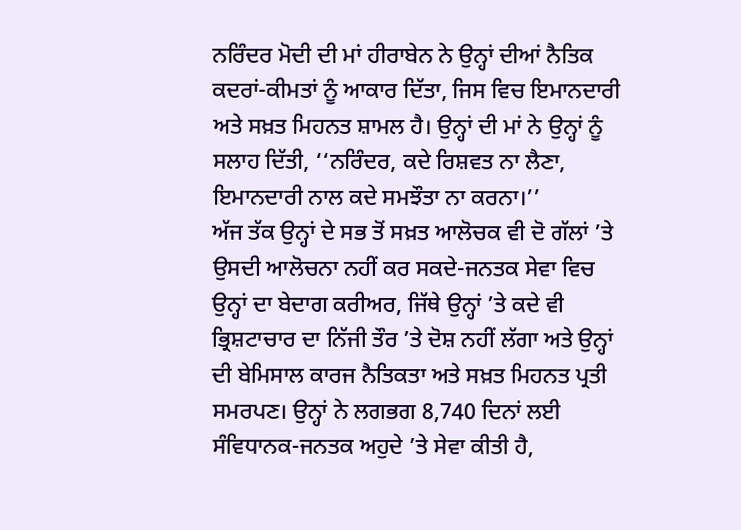ਨਰਿੰਦਰ ਮੋਦੀ ਦੀ ਮਾਂ ਹੀਰਾਬੇਨ ਨੇ ਉਨ੍ਹਾਂ ਦੀਆਂ ਨੈਤਿਕ ਕਦਰਾਂ-ਕੀਮਤਾਂ ਨੂੰ ਆਕਾਰ ਦਿੱਤਾ, ਜਿਸ ਵਿਚ ਇਮਾਨਦਾਰੀ ਅਤੇ ਸਖ਼ਤ ਮਿਹਨਤ ਸ਼ਾਮਲ ਹੈ। ਉਨ੍ਹਾਂ ਦੀ ਮਾਂ ਨੇ ਉਨ੍ਹਾਂ ਨੂੰ ਸਲਾਹ ਦਿੱਤੀ, ‘‘ਨਰਿੰਦਰ, ਕਦੇ ਰਿਸ਼ਵਤ ਨਾ ਲੈਣਾ, ਇਮਾਨਦਾਰੀ ਨਾਲ ਕਦੇ ਸਮਝੌਤਾ ਨਾ ਕਰਨਾ।’’
ਅੱਜ ਤੱਕ ਉਨ੍ਹਾਂ ਦੇ ਸਭ ਤੋਂ ਸਖ਼ਤ ਆਲੋਚਕ ਵੀ ਦੋ ਗੱਲਾਂ ’ਤੇ ਉਸਦੀ ਆਲੋਚਨਾ ਨਹੀਂ ਕਰ ਸਕਦੇ-ਜਨਤਕ ਸੇਵਾ ਵਿਚ ਉਨ੍ਹਾਂ ਦਾ ਬੇਦਾਗ ਕਰੀਅਰ, ਜਿੱਥੇ ਉਨ੍ਹਾਂ ’ਤੇ ਕਦੇ ਵੀ ਭ੍ਰਿਸ਼ਟਾਚਾਰ ਦਾ ਨਿੱਜੀ ਤੌਰ ’ਤੇ ਦੋਸ਼ ਨਹੀਂ ਲੱਗਾ ਅਤੇ ਉਨ੍ਹਾਂ ਦੀ ਬੇਮਿਸਾਲ ਕਾਰਜ ਨੈਤਿਕਤਾ ਅਤੇ ਸਖ਼ਤ ਮਿਹਨਤ ਪ੍ਰਤੀ ਸਮਰਪਣ। ਉਨ੍ਹਾਂ ਨੇ ਲਗਭਗ 8,740 ਦਿਨਾਂ ਲਈ ਸੰਵਿਧਾਨਕ-ਜਨਤਕ ਅਹੁਦੇ ’ਤੇ ਸੇਵਾ ਕੀਤੀ ਹੈ,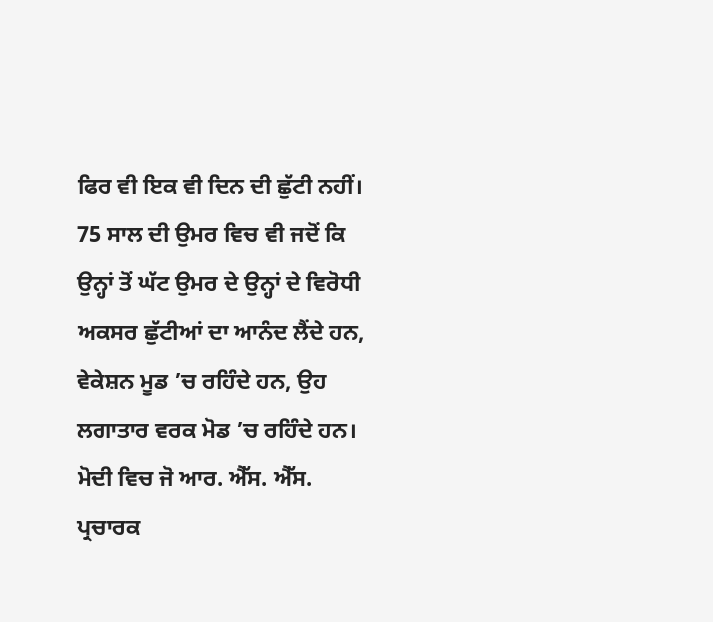ਫਿਰ ਵੀ ਇਕ ਵੀ ਦਿਨ ਦੀ ਛੁੱਟੀ ਨਹੀਂ। 75 ਸਾਲ ਦੀ ਉਮਰ ਵਿਚ ਵੀ ਜਦੋਂ ਕਿ ਉਨ੍ਹਾਂ ਤੋਂ ਘੱਟ ਉਮਰ ਦੇ ਉਨ੍ਹਾਂ ਦੇ ਵਿਰੋਧੀ ਅਕਸਰ ਛੁੱਟੀਆਂ ਦਾ ਆਨੰਦ ਲੈਂਦੇ ਹਨ, ਵੇਕੇਸ਼ਨ ਮੂਡ ’ਚ ਰਹਿੰਦੇ ਹਨ, ਉਹ ਲਗਾਤਾਰ ਵਰਕ ਮੋਡ ’ਚ ਰਹਿੰਦੇ ਹਨ।
ਮੋਦੀ ਵਿਚ ਜੋ ਆਰ. ਐੱਸ. ਐੱਸ. ਪ੍ਰਚਾਰਕ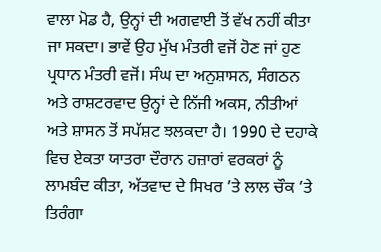ਵਾਲਾ ਮੋਡ ਹੈ, ਉਨ੍ਹਾਂ ਦੀ ਅਗਵਾਈ ਤੋਂ ਵੱਖ ਨਹੀਂ ਕੀਤਾ ਜਾ ਸਕਦਾ। ਭਾਵੇਂ ਉਹ ਮੁੱਖ ਮੰਤਰੀ ਵਜੋਂ ਹੋਣ ਜਾਂ ਹੁਣ ਪ੍ਰਧਾਨ ਮੰਤਰੀ ਵਜੋਂ। ਸੰਘ ਦਾ ਅਨੁਸ਼ਾਸਨ, ਸੰਗਠਨ ਅਤੇ ਰਾਸ਼ਟਰਵਾਦ ਉਨ੍ਹਾਂ ਦੇ ਨਿੱਜੀ ਅਕਸ, ਨੀਤੀਆਂ ਅਤੇ ਸ਼ਾਸਨ ਤੋਂ ਸਪੱਸ਼ਟ ਝਲਕਦਾ ਹੈ। 1990 ਦੇ ਦਹਾਕੇ ਵਿਚ ਏਕਤਾ ਯਾਤਰਾ ਦੌਰਾਨ ਹਜ਼ਾਰਾਂ ਵਰਕਰਾਂ ਨੂੰ ਲਾਮਬੰਦ ਕੀਤਾ, ਅੱਤਵਾਦ ਦੇ ਸਿਖਰ ’ਤੇ ਲਾਲ ਚੌਕ ’ਤੇ ਤਿਰੰਗਾ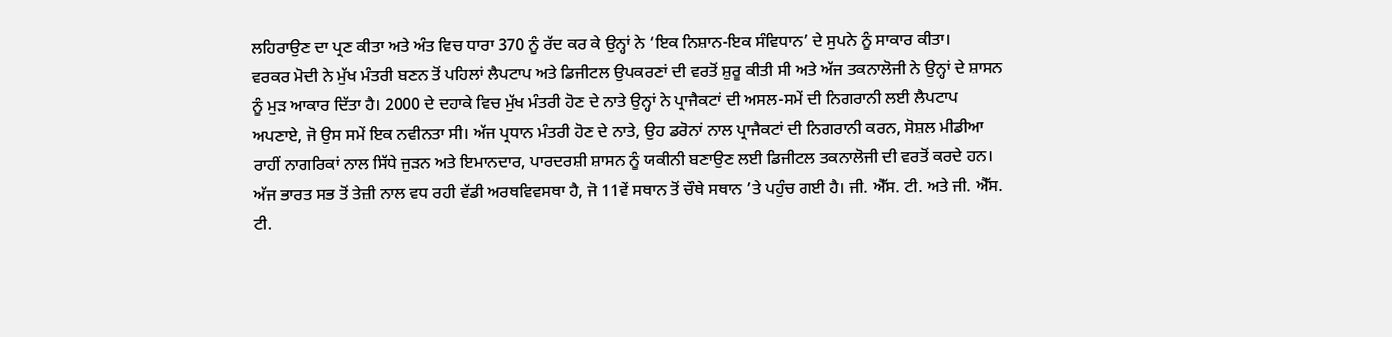ਲਹਿਰਾਉਣ ਦਾ ਪ੍ਰਣ ਕੀਤਾ ਅਤੇ ਅੰਤ ਵਿਚ ਧਾਰਾ 370 ਨੂੰ ਰੱਦ ਕਰ ਕੇ ਉਨ੍ਹਾਂ ਨੇ ‘ਇਕ ਨਿਸ਼ਾਨ-ਇਕ ਸੰਵਿਧਾਨ’ ਦੇ ਸੁਪਨੇ ਨੂੰ ਸਾਕਾਰ ਕੀਤਾ।
ਵਰਕਰ ਮੋਦੀ ਨੇ ਮੁੱਖ ਮੰਤਰੀ ਬਣਨ ਤੋਂ ਪਹਿਲਾਂ ਲੈਪਟਾਪ ਅਤੇ ਡਿਜੀਟਲ ਉਪਕਰਣਾਂ ਦੀ ਵਰਤੋਂ ਸ਼ੁਰੂ ਕੀਤੀ ਸੀ ਅਤੇ ਅੱਜ ਤਕਨਾਲੋਜੀ ਨੇ ਉਨ੍ਹਾਂ ਦੇ ਸ਼ਾਸਨ ਨੂੰ ਮੁੜ ਆਕਾਰ ਦਿੱਤਾ ਹੈ। 2000 ਦੇ ਦਹਾਕੇ ਵਿਚ ਮੁੱਖ ਮੰਤਰੀ ਹੋਣ ਦੇ ਨਾਤੇ ਉਨ੍ਹਾਂ ਨੇ ਪ੍ਰਾਜੈਕਟਾਂ ਦੀ ਅਸਲ-ਸਮੇਂ ਦੀ ਨਿਗਰਾਨੀ ਲਈ ਲੈਪਟਾਪ ਅਪਣਾਏ, ਜੋ ਉਸ ਸਮੇਂ ਇਕ ਨਵੀਨਤਾ ਸੀ। ਅੱਜ ਪ੍ਰਧਾਨ ਮੰਤਰੀ ਹੋਣ ਦੇ ਨਾਤੇ, ਉਹ ਡਰੋਨਾਂ ਨਾਲ ਪ੍ਰਾਜੈਕਟਾਂ ਦੀ ਨਿਗਰਾਨੀ ਕਰਨ, ਸੋਸ਼ਲ ਮੀਡੀਆ ਰਾਹੀਂ ਨਾਗਰਿਕਾਂ ਨਾਲ ਸਿੱਧੇ ਜੁੜਨ ਅਤੇ ਇਮਾਨਦਾਰ, ਪਾਰਦਰਸ਼ੀ ਸ਼ਾਸਨ ਨੂੰ ਯਕੀਨੀ ਬਣਾਉਣ ਲਈ ਡਿਜੀਟਲ ਤਕਨਾਲੋਜੀ ਦੀ ਵਰਤੋਂ ਕਰਦੇ ਹਨ।
ਅੱਜ ਭਾਰਤ ਸਭ ਤੋਂ ਤੇਜ਼ੀ ਨਾਲ ਵਧ ਰਹੀ ਵੱਡੀ ਅਰਥਵਿਵਸਥਾ ਹੈ, ਜੋ 11ਵੇਂ ਸਥਾਨ ਤੋਂ ਚੌਥੇ ਸਥਾਨ ’ਤੇ ਪਹੁੰਚ ਗਈ ਹੈ। ਜੀ. ਐੱਸ. ਟੀ. ਅਤੇ ਜੀ. ਐੱਸ. ਟੀ.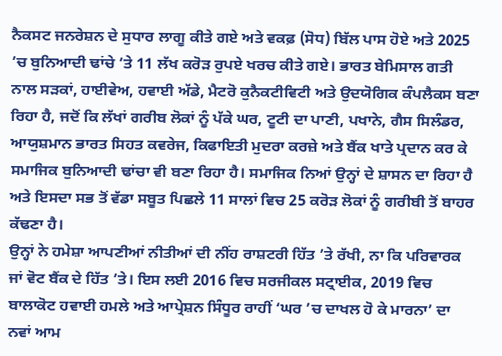ਨੈਕਸਟ ਜਨਰੇਸ਼ਨ ਦੇ ਸੁਧਾਰ ਲਾਗੂ ਕੀਤੇ ਗਏ ਅਤੇ ਵਕਫ਼ (ਸੋਧ) ਬਿੱਲ ਪਾਸ ਹੋਏ ਅਤੇ 2025 ’ਚ ਬੁਨਿਆਦੀ ਢਾਂਚੇ ’ਤੇ 11 ਲੱਖ ਕਰੋੜ ਰੁਪਏ ਖਰਚ ਕੀਤੇ ਗਏ। ਭਾਰਤ ਬੇਮਿਸਾਲ ਗਤੀ ਨਾਲ ਸੜਕਾਂ, ਹਾਈਵੇਅ, ਹਵਾਈ ਅੱਡੇ, ਮੈਟਰੋ ਕੁਨੈਕਟੀਵਿਟੀ ਅਤੇ ਉਦਯੋਗਿਕ ਕੰਪਲੈਕਸ ਬਣਾ ਰਿਹਾ ਹੈ, ਜਦੋਂ ਕਿ ਲੱਖਾਂ ਗਰੀਬ ਲੋਕਾਂ ਨੂੰ ਪੱਕੇ ਘਰ, ਟੂਟੀ ਦਾ ਪਾਣੀ, ਪਖਾਨੇ, ਗੈਸ ਸਿਲੰਡਰ, ਆਯੁਸ਼ਮਾਨ ਭਾਰਤ ਸਿਹਤ ਕਵਰੇਜ, ਕਿਫਾਇਤੀ ਮੁਦਰਾ ਕਰਜ਼ੇ ਅਤੇ ਬੈਂਕ ਖਾਤੇ ਪ੍ਰਦਾਨ ਕਰ ਕੇ ਸਮਾਜਿਕ ਬੁਨਿਆਦੀ ਢਾਂਚਾ ਵੀ ਬਣਾ ਰਿਹਾ ਹੈ। ਸਮਾਜਿਕ ਨਿਆਂ ਉਨ੍ਹਾਂ ਦੇ ਸ਼ਾਸਨ ਦਾ ਰਿਹਾ ਹੈ ਅਤੇ ਇਸਦਾ ਸਭ ਤੋਂ ਵੱਡਾ ਸਬੂਤ ਪਿਛਲੇ 11 ਸਾਲਾਂ ਵਿਚ 25 ਕਰੋੜ ਲੋਕਾਂ ਨੂੰ ਗਰੀਬੀ ਤੋਂ ਬਾਹਰ ਕੱਢਣਾ ਹੈ।
ਉਨ੍ਹਾਂ ਨੇ ਹਮੇਸ਼ਾ ਆਪਣੀਆਂ ਨੀਤੀਆਂ ਦੀ ਨੀਂਹ ਰਾਸ਼ਟਰੀ ਹਿੱਤ ’ਤੇ ਰੱਖੀ, ਨਾ ਕਿ ਪਰਿਵਾਰਕ ਜਾਂ ਵੋਟ ਬੈਂਕ ਦੇ ਹਿੱਤ ’ਤੇ। ਇਸ ਲਈ 2016 ਵਿਚ ਸਰਜੀਕਲ ਸਟ੍ਰਾਈਕ, 2019 ਵਿਚ ਬਾਲਾਕੋਟ ਹਵਾਈ ਹਮਲੇ ਅਤੇ ਆਪ੍ਰੇਸ਼ਨ ਸਿੰਧੂਰ ਰਾਹੀਂ ‘ਘਰ ’ਚ ਦਾਖਲ ਹੋ ਕੇ ਮਾਰਨਾ’ ਦਾ ਨਵਾਂ ਆਮ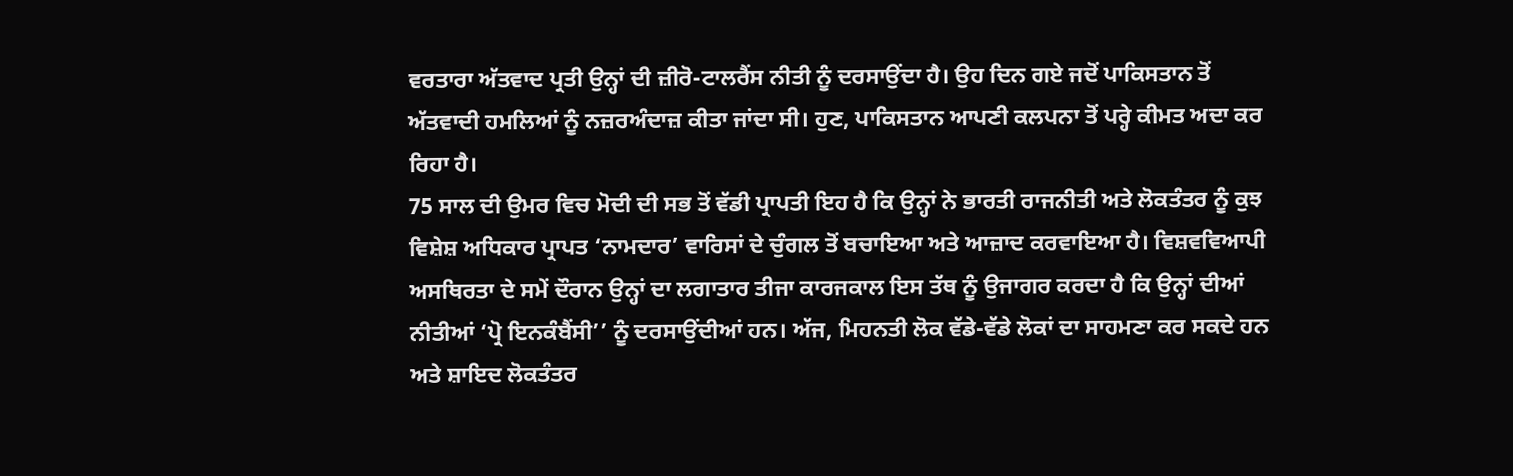ਵਰਤਾਰਾ ਅੱਤਵਾਦ ਪ੍ਰਤੀ ਉਨ੍ਹਾਂ ਦੀ ਜ਼ੀਰੋ-ਟਾਲਰੈਂਸ ਨੀਤੀ ਨੂੰ ਦਰਸਾਉਂਦਾ ਹੈ। ਉਹ ਦਿਨ ਗਏ ਜਦੋਂ ਪਾਕਿਸਤਾਨ ਤੋਂ ਅੱਤਵਾਦੀ ਹਮਲਿਆਂ ਨੂੰ ਨਜ਼ਰਅੰਦਾਜ਼ ਕੀਤਾ ਜਾਂਦਾ ਸੀ। ਹੁਣ, ਪਾਕਿਸਤਾਨ ਆਪਣੀ ਕਲਪਨਾ ਤੋਂ ਪਰ੍ਹੇ ਕੀਮਤ ਅਦਾ ਕਰ ਰਿਹਾ ਹੈ।
75 ਸਾਲ ਦੀ ਉਮਰ ਵਿਚ ਮੋਦੀ ਦੀ ਸਭ ਤੋਂ ਵੱਡੀ ਪ੍ਰਾਪਤੀ ਇਹ ਹੈ ਕਿ ਉਨ੍ਹਾਂ ਨੇ ਭਾਰਤੀ ਰਾਜਨੀਤੀ ਅਤੇ ਲੋਕਤੰਤਰ ਨੂੰ ਕੁਝ ਵਿਸ਼ੇਸ਼ ਅਧਿਕਾਰ ਪ੍ਰਾਪਤ ‘ਨਾਮਦਾਰ’ ਵਾਰਿਸਾਂ ਦੇ ਚੁੰਗਲ ਤੋਂ ਬਚਾਇਆ ਅਤੇ ਆਜ਼ਾਦ ਕਰਵਾਇਆ ਹੈ। ਵਿਸ਼ਵਵਿਆਪੀ ਅਸਥਿਰਤਾ ਦੇ ਸਮੇਂ ਦੌਰਾਨ ਉਨ੍ਹਾਂ ਦਾ ਲਗਾਤਾਰ ਤੀਜਾ ਕਾਰਜਕਾਲ ਇਸ ਤੱਥ ਨੂੰ ਉਜਾਗਰ ਕਰਦਾ ਹੈ ਕਿ ਉਨ੍ਹਾਂ ਦੀਆਂ ਨੀਤੀਆਂ ‘ਪ੍ਰੋ ਇਨਕੰਬੈਂਸੀ’’ ਨੂੰ ਦਰਸਾਉਂਦੀਆਂ ਹਨ। ਅੱਜ, ਮਿਹਨਤੀ ਲੋਕ ਵੱਡੇ-ਵੱਡੇ ਲੋਕਾਂ ਦਾ ਸਾਹਮਣਾ ਕਰ ਸਕਦੇ ਹਨ ਅਤੇ ਸ਼ਾਇਦ ਲੋਕਤੰਤਰ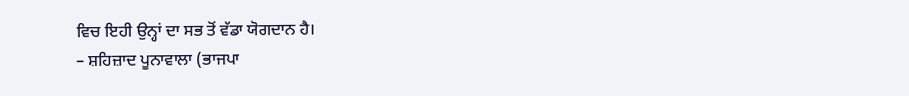ਵਿਚ ਇਹੀ ਉਨ੍ਹਾਂ ਦਾ ਸਭ ਤੋਂ ਵੱਡਾ ਯੋਗਦਾਨ ਹੈ।
– ਸ਼ਹਿਜ਼ਾਦ ਪੂਨਾਵਾਲਾ (ਭਾਜਪਾ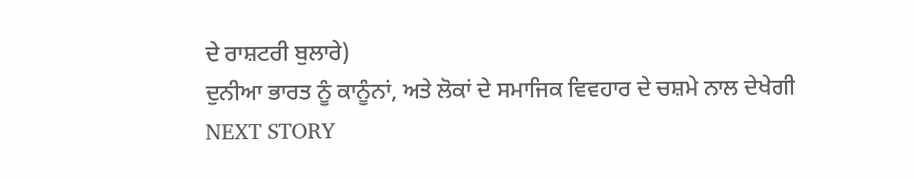ਦੇ ਰਾਸ਼ਟਰੀ ਬੁਲਾਰੇ)
ਦੁਨੀਆ ਭਾਰਤ ਨੂੰ ਕਾਨੂੰਨਾਂ, ਅਤੇ ਲੋਕਾਂ ਦੇ ਸਮਾਜਿਕ ਵਿਵਹਾਰ ਦੇ ਚਸ਼ਮੇ ਨਾਲ ਦੇਖੇਗੀ
NEXT STORY